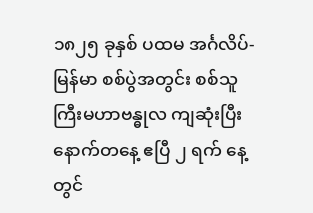၁၈၂၅ ခုနှစ် ပထမ အင်္ဂလိပ်-မြန်မာ စစ်ပွဲအတွင်း စစ်သူကြီးမဟာဗန္ဓုလ ကျဆုံးပြီး နောက်တနေ့ ဧပြီ ၂ ရက် နေ့တွင်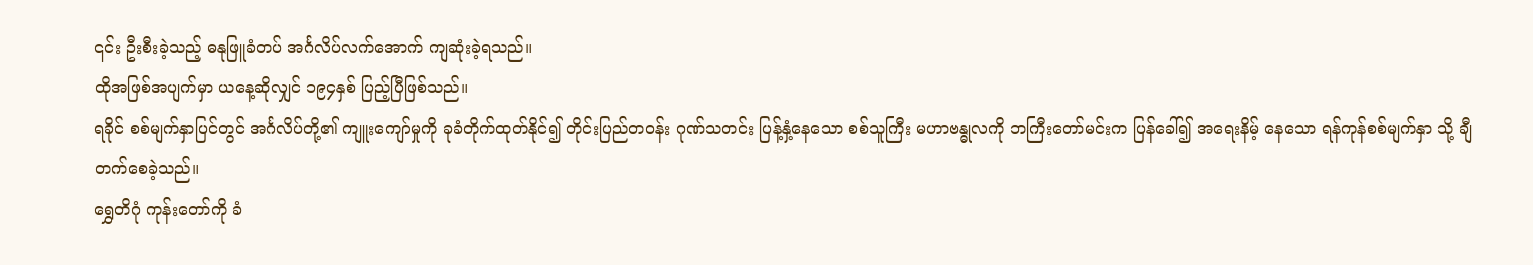၎င်း ဦးစီးခဲ့သည့် ဓနုဖြူခံတပ် အင်္ဂလိပ်လက်အောက် ကျဆုံးခဲ့ရသည်။
ထိုအဖြစ်အပျက်မှာ ယနေ့ဆိုလျှင် ၁၉၄နှစ် ပြည့်ပြီဖြစ်သည်။
ရခိုင် စစ်မျက်နှာပြင်တွင် အင်္ဂလိပ်တို့၏ ကျူးကျော်မှုကို ခုခံတိုက်ထုတ်နိုင်၍ တိုင်းပြည်တဝန်း ဂုဏ်သတင်း ပြန့်နှံ့နေသော စစ်သူကြီး မဟာဗန္ဓုလကို ဘကြီးတော်မင်းက ပြန်ခေါ်၍ အရေးနိမ့် နေသော ရန်ကုန်စစ်မျက်နှာ သို့ ချီတက်စေခဲ့သည်။
ရွှေတိဂုံ ကုန်းတော်ကို ခံ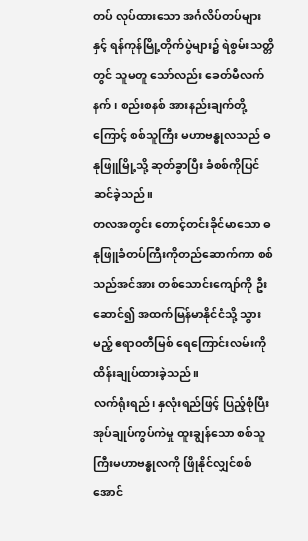တပ် လုပ်ထားသော အင်္ဂလိပ်တပ်များနှင့် ရန်ကုန်မြို့တိုက်ပွဲများ၌ ရဲစွမ်းသတ္တိ တွင် သူမတူ သော်လည်း ခေတ်မီလက်နက်၊ စည်းစနစ် အားနည်းချက်တို့ကြောင့် စစ်သူကြီး မဟာဗန္ဓုလသည် ဓနုဖြူမြို့သို့ ဆုတ်ခွာပြီး ခံစစ်ကိုပြင်ဆင်ခဲ့သည်။
တလအတွင်း တောင့်တင်းခိုင်မာသော ဓနုဖြူခံတပ်ကြီးကိုတည်ဆောက်ကာ စစ်သည်အင်အား တစ်သောင်းကျော်ကို ဦးဆောင်၍ အထက်မြန်မာနိုင်ငံသို့ သွားမည့် ဧရာဝတီမြစ် ရေကြောင်းလမ်းကို ထိန်းချုပ်ထားခဲ့သည်။
လက်ရုံးရည်၊ နှလုံးရည်ဖြင့် ပြည့်စုံပြီး အုပ်ချုပ်ကွပ်ကဲမှု ထူးချွန်သော စစ်သူကြီးမဟာဗန္ဓုလကို ဖြိုနိုင်လျှင်စစ်အောင်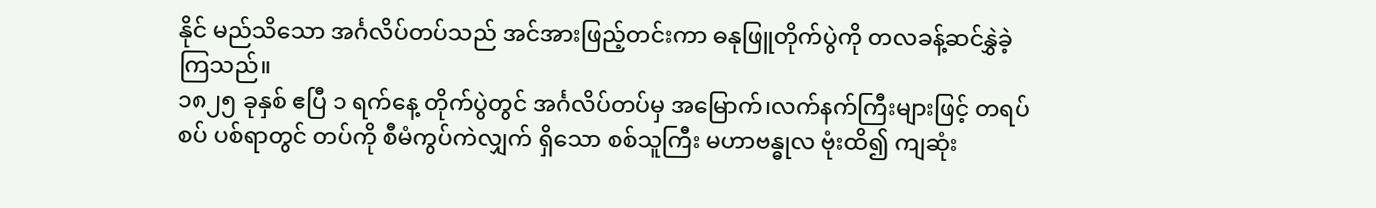နိုင် မည်သိသော အင်္ဂလိပ်တပ်သည် အင်အားဖြည့်တင်းကာ ဓနုဖြူတိုက်ပွဲကို တလခန့်ဆင်နွှဲခဲ့ကြသည်။
၁၈၂၅ ခုနှစ် ဧပြီ ၁ ရက်နေ့ တိုက်ပွဲတွင် အင်္ဂလိပ်တပ်မှ အမြောက်၊လက်နက်ကြီးများဖြင့် တရပ်စပ် ပစ်ရာတွင် တပ်ကို စီမံကွပ်ကဲလျှက် ရှိသော စစ်သူကြီး မဟာဗန္ဓုလ ဗုံးထိ၍ ကျဆုံး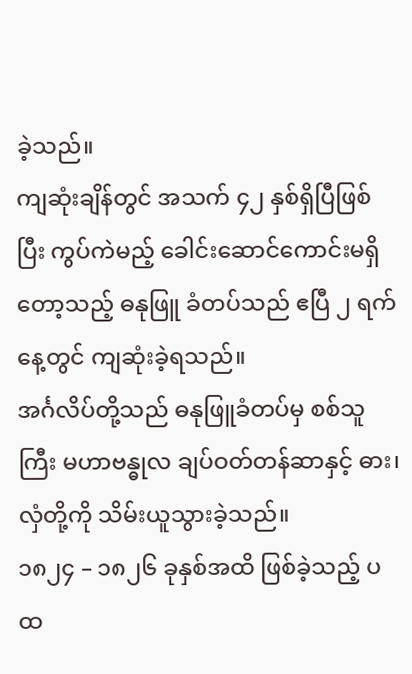ခဲ့သည်။
ကျဆုံးချိန်တွင် အသက် ၄၂ နှစ်ရှိပြီဖြစ်ပြီး ကွပ်ကဲမည့် ခေါင်းဆောင်ကောင်းမရှိတော့သည့် ဓနုဖြူ ခံတပ်သည် ဧပြီ ၂ ရက်နေ့တွင် ကျဆုံးခဲ့ရသည်။
အင်္ဂလိပ်တို့သည် ဓနုဖြူခံတပ်မှ စစ်သူကြီး မဟာဗန္ဓုလ ချပ်ဝတ်တန်ဆာနှင့် ဓား၊လှံတို့ကို သိမ်းယူသွားခဲ့သည်။
၁၈၂၄ – ၁၈၂၆ ခုနှစ်အထိ ဖြစ်ခဲ့သည့် ပထ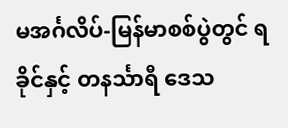မအင်္ဂလိပ်-မြန်မာစစ်ပွဲတွင် ရခိုင်နှင့် တနင်္သာရီ ဒေသ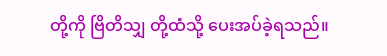တို့ကို ဗြိတိသျှ တို့ထံသို့ ပေးအပ်ခဲ့ရသည်။